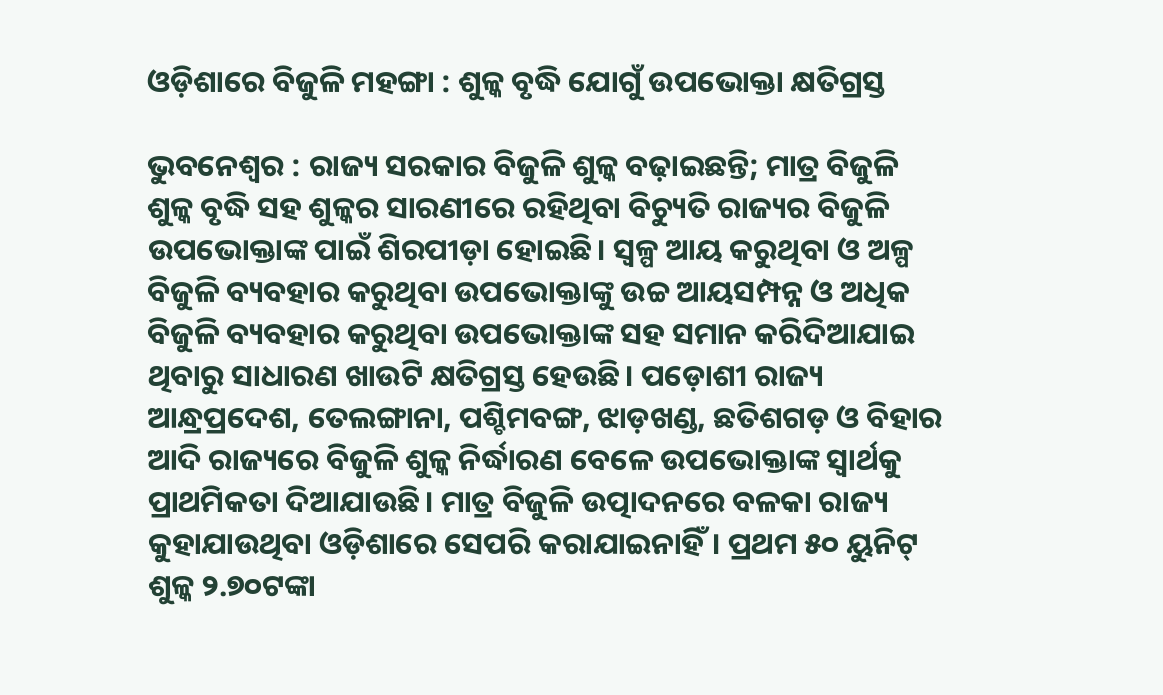ଓଡ଼ିଶାରେ ବିଜୁଳି ମହଙ୍ଗା : ଶୁଳ୍କ ବୃଦ୍ଧି ଯୋଗୁଁ ଉପଭୋକ୍ତା କ୍ଷତିଗ୍ରସ୍ତ

ଭୁବନେଶ୍ବର : ରାଜ୍ୟ ସରକାର ବିଜୁଳି ଶୁଳ୍କ ବଢ଼ାଇଛନ୍ତି; ମାତ୍ର ବିଜୁଳି ଶୁଳ୍କ ବୃଦ୍ଧି ସହ ଶୁଳ୍କର ସାରଣୀରେ ରହିଥିବା ବିଚ୍ୟୁତି ରାଜ୍ୟର ବିଜୁଳି ଉପଭୋକ୍ତାଙ୍କ ପାଇଁ ଶିରପୀଡ଼ା ହୋଇଛି। ସ୍ବଳ୍ପ ଆୟ କରୁଥିବା ଓ ଅଳ୍ପ ବିଜୁଳି ବ୍ୟବହାର କରୁଥିବା ଉପଭୋକ୍ତାଙ୍କୁ ଉଚ୍ଚ ଆୟସମ୍ପନ୍ନ ଓ ଅଧିକ ବିଜୁଳି ବ୍ୟବହାର କରୁଥିବା ଉପଭୋକ୍ତାଙ୍କ ସହ ସମାନ କରିଦିଆଯାଇ ଥିବାରୁ ସାଧାରଣ ଖାଉଟି କ୍ଷତିଗ୍ରସ୍ତ ହେଉଛି। ପଡ଼ୋଶୀ ରାଜ୍ୟ ଆନ୍ଧ୍ରପ୍ରଦେଶ, ତେଲଙ୍ଗାନା, ପଶ୍ଚିମବଙ୍ଗ, ଝାଡ଼ଖଣ୍ଡ, ଛତିଶଗଡ଼ ଓ ବିହାର ଆଦି ରାଜ୍ୟରେ ବିଜୁଳି ଶୁଳ୍କ ନିର୍ଦ୍ଧାରଣ ବେଳେ ଉପଭୋକ୍ତାଙ୍କ ସ୍ବାର୍ଥକୁ ପ୍ରାଥମିକତା ଦିଆଯାଉଛି। ମାତ୍ର ବିଜୁଳି ଉତ୍ପାଦନରେ ବଳକା ରାଜ୍ୟ କୁହାଯାଉଥିବା ଓଡ଼ିଶାରେ ସେପରି କରାଯାଇନାହିଁ। ପ୍ରଥମ ୫୦ ୟୁନିଟ୍ ଶୁଳ୍କ ୨.୭୦ଟଙ୍କା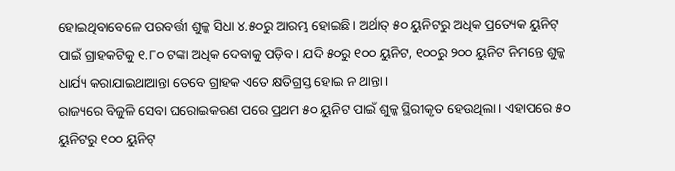ହୋଇଥିବାବେଳେ ପରବର୍ତ୍ତୀ ଶୁଳ୍କ ସିଧା ୪.୫୦ରୁ ଆରମ୍ଭ ହୋଇଛି। ଅର୍ଥାତ୍ ୫୦ ୟୁନିଟରୁ ଅଧିକ ପ୍ରତ୍ୟେକ ୟୁନିଟ୍ ପାଇଁ ଗ୍ରାହକଟିକୁ ୧.୮୦ ଟଙ୍କା ଅଧିକ ଦେବାକୁ ପଡ଼ିବ। ଯଦି ୫୦ରୁ ୧୦୦ ୟୁନିଟ, ୧୦୦ରୁ ୨୦୦ ୟୁନିଟ ନିମନ୍ତେ ଶୁଳ୍କ ଧାର୍ଯ୍ୟ କରାଯାଇଥାଆନ୍ତା ତେବେ ଗ୍ରାହକ ଏତେ କ୍ଷତିଗ୍ରସ୍ତ ହୋଇ ନ ଥାନ୍ତା।
ରାଜ୍ୟରେ ବିଜୁଳି ସେବା ଘରୋଇକରଣ ପରେ ପ୍ରଥମ ୫୦ ୟୁନିଟ ପାଇଁ ଶୁଳ୍କ ସ୍ଥିରୀକୃତ ହେଉଥିଲା। ଏହାପରେ ୫୦ ୟୁନିଟରୁ ୧୦୦ ୟୁନିଟ୍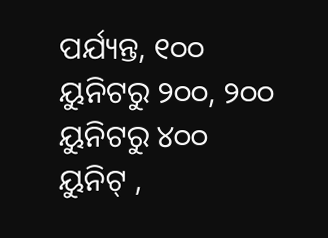ପର୍ଯ୍ୟନ୍ତ, ୧୦୦ ୟୁନିଟରୁ ୨୦୦, ୨୦୦ ୟୁନିଟରୁ ୪୦୦ ୟୁନିଟ୍ ,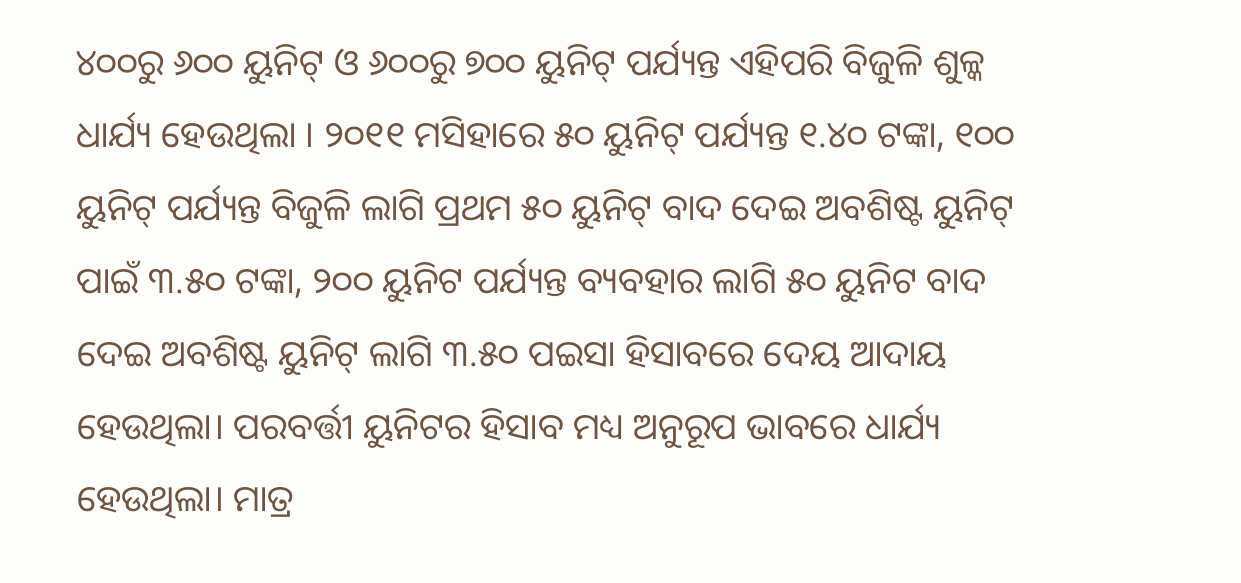୪୦୦ରୁ ୬୦୦ ୟୁନିଟ୍ ଓ ୬୦୦ରୁ ୭୦୦ ୟୁନିଟ୍ ପର୍ଯ୍ୟନ୍ତ ଏହିପରି ବିଜୁଳି ଶୁଳ୍କ ଧାର୍ଯ୍ୟ ହେଉଥିଲା । ୨୦୧୧ ମସିହାରେ ୫୦ ୟୁନିଟ୍ ପର୍ଯ୍ୟନ୍ତ ୧.୪୦ ଟଙ୍କା, ୧୦୦ ୟୁନିଟ୍ ପର୍ଯ୍ୟନ୍ତ ବିଜୁଳି ଲାଗି ପ୍ରଥମ ୫୦ ୟୁନିଟ୍ ବାଦ ଦେଇ ଅବଶିଷ୍ଟ ୟୁନିଟ୍ ପାଇଁ ୩.୫୦ ଟଙ୍କା, ୨୦୦ ୟୁନିଟ ପର୍ଯ୍ୟନ୍ତ ବ୍ୟବହାର ଲାଗି ୫୦ ୟୁନିଟ ବାଦ ଦେଇ ଅବଶିଷ୍ଟ ୟୁନିଟ୍ ଲାଗି ୩.୫୦ ପଇସା ହିସାବରେ ଦେୟ ଆଦାୟ ହେଉଥିଲା। ପରବର୍ତ୍ତୀ ୟୁନିଟର ହିସାବ ମଧ୍ୟ ଅନୁରୂପ ଭାବରେ ଧାର୍ଯ୍ୟ ହେଉଥିଲା। ମାତ୍ର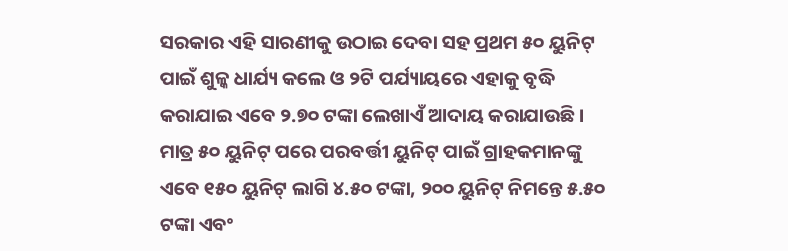ସରକାର ଏହି ସାରଣୀକୁ ଉଠାଇ ଦେବା ସହ ପ୍ରଥମ ୫୦ ୟୁନିଟ୍ ପାଇଁ ଶୁଳ୍କ ଧାର୍ଯ୍ୟ କଲେ ଓ ୨ଟି ପର୍ଯ୍ୟାୟରେ ଏହାକୁ ବୃଦ୍ଧି କରାଯାଇ ଏବେ ୨.୭୦ ଟଙ୍କା ଲେଖାଏଁ ଆଦାୟ କରାଯାଉଛି। ମାତ୍ର ୫୦ ୟୁନିଟ୍ ପରେ ପରବର୍ତ୍ତୀ ୟୁନିଟ୍ ପାଇଁ ଗ୍ରାହକମାନଙ୍କୁ ଏବେ ୧୫୦ ୟୁନିଟ୍ ଲାଗି ୪.୫୦ ଟଙ୍କା, ୨୦୦ ୟୁନିଟ୍ ନିମନ୍ତେ ୫.୫୦ ଟଙ୍କା ଏବଂ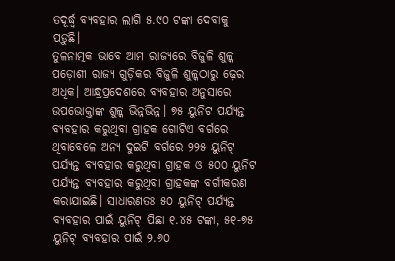ତଦୂର୍ଦ୍ଧ୍ବ ବ୍ୟବହାର ଲାଗି ୫.୯୦ ଟଙ୍କା ଦେବାକୁ ପଡ଼ୁଛି।
ତୁଳନାତ୍ମକ ଭାବେ ଆମ ରାଜ୍ୟରେ ବିଜୁଳି ଶୁଳ୍କ ପଡ଼ୋଶୀ ରାଜ୍ୟ ଗୁଡ଼ିକର ବିଜୁଳି ଶୁଳ୍କଠାରୁ ଢ଼େର ଅଧିକ। ଆନ୍ଧ୍ରପ୍ରଦେଶରେ ବ୍ୟବହାର ଅନୁସାରେ ଉପଭୋକ୍ତାଙ୍କ ଶୁଳ୍କ ଭିନ୍ନଭିନ୍ନ। ୭୫ ୟୁନିଟ ପର୍ଯ୍ୟନ୍ତ ବ୍ୟବହାର କରୁଥିବା ଗ୍ରାହକ ଗୋଟିଏ ବର୍ଗରେ ଥିବାବେଳେ ଅନ୍ୟ ଦୁଇଟି ବର୍ଗରେ ୨୨୫ ୟୁନିଟ୍ ପର୍ଯ୍ୟନ୍ତ ବ୍ୟବହାର କରୁଥିବା ଗ୍ରାହକ ଓ ୫୦୦ ୟୁନିଟ ପର୍ଯ୍ୟନ୍ତ ବ୍ୟବହାର କରୁଥିବା ଗ୍ରାହକଙ୍କ ବର୍ଗୀକରଣ କରାଯାଇଛି। ସାଧାରଣତଃ ୫୦ ୟୁନିଟ୍ ପର୍ଯ୍ୟନ୍ତ ବ୍ୟବହାର ପାଇଁ ୟୁନିଟ୍ ପିଛା ୧.୪୫ ଟଙ୍କା, ୫୧-୭୫ ୟୁନିଟ୍ ବ୍ୟବହାର ପାଇଁ ୨.୬୦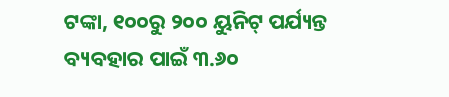ଟଙ୍କା, ୧୦୦ରୁ ୨୦୦ ୟୁନିଟ୍ ପର୍ଯ୍ୟନ୍ତ ବ୍ୟବହାର ପାଇଁ ୩.୬୦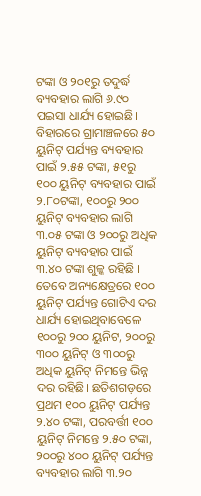ଟଙ୍କା ଓ ୨୦୧ରୁ ତଦୁର୍ଦ୍ଧ ବ୍ୟବହାର ଲାଗି ୬.୯୦ ପଇସା ଧାର୍ଯ୍ୟ ହୋଇଛି।
ବିହାରରେ ଗ୍ରାମାଞ୍ଚଳରେ ୫୦ ୟୁନିଟ୍ ପର୍ଯ୍ୟନ୍ତ ବ୍ୟବହାର ପାଇଁ ୨.୫୫ ଟଙ୍କା, ୫୧ରୁ ୧୦୦ ୟୁନିଟ୍ ବ୍ୟବହାର ପାଇଁ ୨.୮୦ଟଙ୍କା, ୧୦୦ରୁ ୨୦୦ ୟୁନିଟ୍ ବ୍ୟବହାର ଲାଗି ୩.୦୫ ଟଙ୍କା ଓ ୨୦୦ରୁ ଅଧିକ ୟୁନିଟ୍ ବ୍ୟବହାର ପାଇଁ ୩.୪୦ ଟଙ୍କା ଶୁଳ୍କ ରହିଛି । ତେବେ ଅନ୍ୟକ୍ଷେତ୍ରରେ ୧୦୦ ୟୁନିଟ୍ ପର୍ଯ୍ୟନ୍ତ ଗୋଟିଏ ଦର ଧାର୍ଯ୍ୟ ହୋଇଥିବାବେଳେ ୧୦୦ରୁ ୨୦୦ ୟୁନିଟ, ୨୦୦ରୁ ୩୦୦ ୟୁନିଟ୍ ଓ ୩୦୦ରୁ ଅଧିକ ୟୁନିଟ୍ ନିମନ୍ତେ ଭିନ୍ନ ଦର ରହିଛି। ଛତିଶଗଡ଼ରେ ପ୍ରଥମ ୧୦୦ ୟୁନିଟ୍ ପର୍ଯ୍ୟନ୍ତ ୨.୪୦ ଟଙ୍କା, ପରବର୍ତ୍ତୀ ୧୦୦ ୟୁନିଟ୍ ନିମନ୍ତେ ୨.୫୦ ଟଙ୍କା, ୨୦୦ରୁ ୪୦୦ ୟୁନିଟ୍ ପର୍ଯ୍ୟନ୍ତ ବ୍ୟବହାର ଲାଗି ୩.୨୦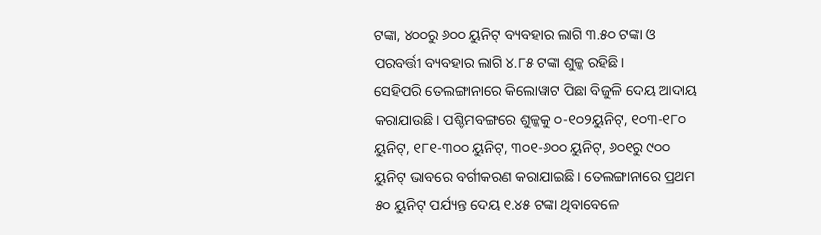ଟଙ୍କା, ୪୦୦ରୁ ୬୦୦ ୟୁନିଟ୍ ବ୍ୟବହାର ଲାଗି ୩.୫୦ ଟଙ୍କା ଓ ପରବର୍ତ୍ତୀ ବ୍ୟବହାର ଲାଗି ୪.୮୫ ଟଙ୍କା ଶୁଳ୍କ ରହିଛି।
ସେହିପରି ତେଲଙ୍ଗାନାରେ କିଲୋୱାଟ ପିଛା ବିଜୁଳି ଦେୟ ଆଦାୟ କରାଯାଉଛି। ପଶ୍ଚିମବଙ୍ଗରେ ଶୁଳ୍କକୁ ୦-୧୦୨ୟୁନିଟ୍, ୧୦୩-୧୮୦ ୟୁନିଟ୍, ୧୮୧-୩୦୦ ୟୁନିଟ୍, ୩୦୧-୬୦୦ ୟୁନିଟ୍, ୬୦୧ରୁ ୯୦୦ ୟୁନିଟ୍ ଭାବରେ ବର୍ଗୀକରଣ କରାଯାଇଛି। ତେଲଙ୍ଗାନାରେ ପ୍ରଥମ ୫୦ ୟୁନିଟ୍ ପର୍ଯ୍ୟନ୍ତ ଦେୟ ୧.୪୫ ଟଙ୍କା ଥିବାବେଳେ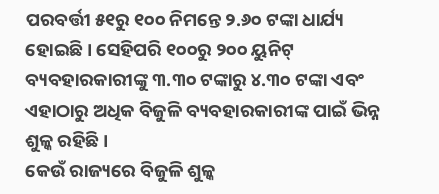ପରବର୍ତ୍ତୀ ୫୧ରୁ ୧୦୦ ନିମନ୍ତେ ୨.୬୦ ଟଙ୍କା ଧାର୍ଯ୍ୟ ହୋଇଛି। ସେହିପରି ୧୦୦ରୁ ୨୦୦ ୟୁନିଟ୍ ବ୍ୟବହାରକାରୀଙ୍କୁ ୩.୩୦ ଟଙ୍କାରୁ ୪.୩୦ ଟଙ୍କା ଏବଂ ଏହାଠାରୁ ଅଧିକ ବିଜୁଳି ବ୍ୟବହାରକାରୀଙ୍କ ପାଇଁ ଭିନ୍ନ ଶୁଳ୍କ ରହିଛି।
କେଉଁ ରାଜ୍ୟରେ ବିଜୁଳି ଶୁଳ୍କ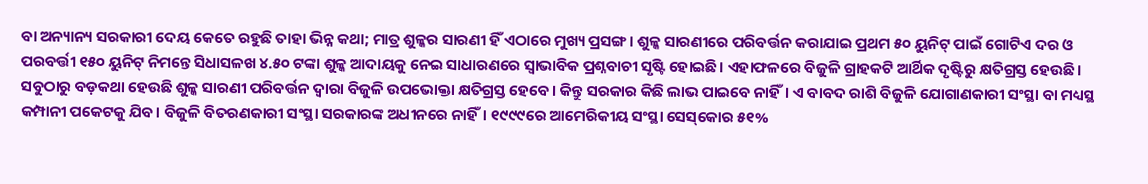ବା ଅନ୍ୟାନ୍ୟ ସରକାରୀ ଦେୟ କେତେ ରହୁଛି ତାହା ଭିନ୍ନ କଥା; ମାତ୍ର ଶୁଳ୍କର ସାରଣୀ ହିଁ ଏଠାରେ ମୁଖ୍ୟ ପ୍ରସଙ୍ଗ। ଶୁଳ୍କ ସାରଣୀରେ ପରିବର୍ତ୍ତନ କରାଯାଇ ପ୍ରଥମ ୫୦ ୟୁନିଟ୍ ପାଇଁ ଗୋଟିଏ ଦର ଓ ପରବର୍ତ୍ତୀ ୧୫୦ ୟୁନିଟ୍ ନିମନ୍ତେ ସିଧାସଳଖ ୪.୫୦ ଟଙ୍କା ଶୁଳ୍କ ଆଦାୟକୁ ନେଇ ସାଧାରଣରେ ସ୍ବାଭାବିକ ପ୍ରଶ୍ନବାଚୀ ସୃଷ୍ଟି ହୋଇଛି। ଏହାଫଳରେ ବିଜୁଳି ଗ୍ରାହକଟି ଆର୍ଥିକ ଦୃଷ୍ଟିରୁ କ୍ଷତିଗ୍ରସ୍ତ ହେଉଛି।
ସବୁଠାରୁ ବଡ଼କଥା ହେଉଛି ଶୁଳ୍କ ସାରଣୀ ପରିବର୍ତ୍ତନ ଦ୍ବାରା ବିଜୁଳି ଉପଭୋକ୍ତା କ୍ଷତିଗ୍ରସ୍ତ ହେବେ। କିନ୍ତୁ ସରକାର କିଛି ଲାଭ ପାଇବେ ନାହିଁ। ଏ ବାବଦ ରାଶି ବିଜୁଳି ଯୋଗାଣକାରୀ ସଂସ୍ଥା ବା ମଧ୍ୟସ୍ଥ କମ୍ପାନୀ ପକେଟକୁ ଯିବ। ବିଜୁଳି ବିତରଣକାରୀ ସଂସ୍ଥା ସରକାରଙ୍କ ଅଧୀନରେ ନାହିଁ। ୧୯୯୯ରେ ଆମେରିକୀୟ ସଂସ୍ଥା ସେସ୍‌କୋର ୫୧%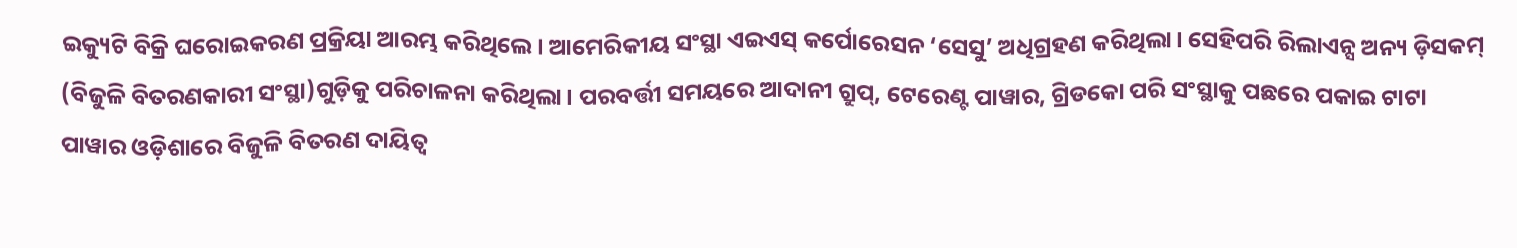ଇକ୍ୟୁଟି ବିକ୍ରି ଘରୋଇକରଣ ପ୍ରକ୍ରିୟା ଆରମ୍ଭ କରିଥିଲେ। ଆମେରିକୀୟ ସଂସ୍ଥା ଏଇଏସ୍ କର୍ପୋରେସନ ‘ସେସୁ’ ଅଧିଗ୍ରହଣ କରିଥିଲା। ସେହିପରି ରିଲାଏନ୍ସ ଅନ୍ୟ ଡ଼ିସକମ୍ (ବିଜୁଳି ବିତରଣକାରୀ ସଂସ୍ଥା)ଗୁଡ଼ିକୁ ପରିଚାଳନା କରିଥିଲା। ପରବର୍ତ୍ତୀ ସମୟରେ ଆଦାନୀ ଗ୍ରୁପ୍, ଟେରେଣ୍ଟ ପାୱାର, ଗ୍ରିଡକୋ ପରି ସଂସ୍ଥାକୁ ପଛରେ ପକାଇ ଟାଟା ପାୱାର ଓଡ଼ିଶାରେ ବିଜୁଳି ବିତରଣ ଦାୟିତ୍ବ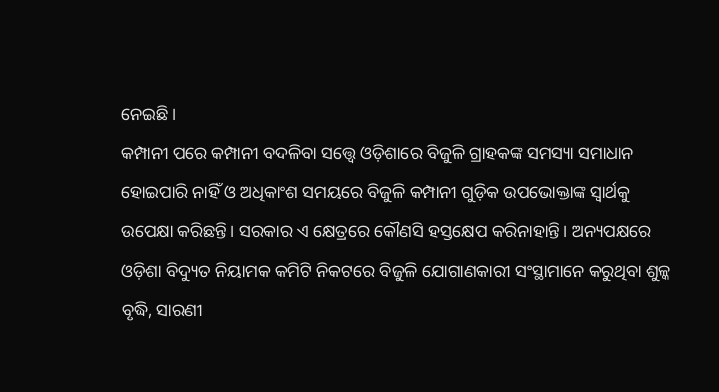ନେଇଛି।
କମ୍ପାନୀ ପରେ କମ୍ପାନୀ ବଦଳିବା ସତ୍ତ୍ବେ ଓଡ଼ିଶାରେ ବିଜୁଳି ଗ୍ରାହକଙ୍କ ସମସ୍ୟା ସମାଧାନ ହୋଇପାରି ନାହିଁ ଓ ଅଧିକାଂଶ ସମୟରେ ବିଜୁଳି କମ୍ପାନୀ ଗୁଡ଼ିକ ଉପଭୋକ୍ତାଙ୍କ ସ୍ବାର୍ଥକୁ ଉପେକ୍ଷା କରିଛନ୍ତି। ସରକାର ଏ କ୍ଷେତ୍ରରେ କୌଣସି ହସ୍ତକ୍ଷେପ କରିନାହାନ୍ତି। ଅନ୍ୟପକ୍ଷରେ ଓଡ଼ିଶା ବିଦ୍ୟୁତ ନିୟାମକ କମିଟି ନିକଟରେ ବିଜୁଳି ଯୋଗାଣକାରୀ ସଂସ୍ଥାମାନେ କରୁଥିବା ଶୁଳ୍କ ବୃଦ୍ଧି, ସାରଣୀ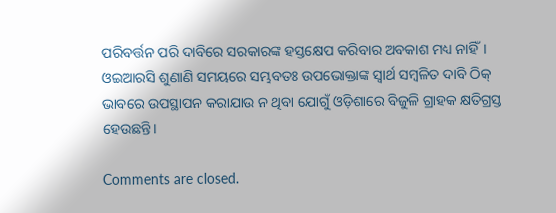ପରିବର୍ତ୍ତନ ପରି ଦାବିରେ ସରକାରଙ୍କ ହସ୍ତକ୍ଷେପ କରିବାର ଅବକାଶ ମଧ୍ୟ ନାହିଁ। ଓଇଆରସି ଶୁଣାଣି ସମୟରେ ସମ୍ଭବତଃ ଉପଭୋକ୍ତାଙ୍କ ସ୍ବାର୍ଥ ସମ୍ବଳିତ ଦାବି ଠିକ୍ ଭାବରେ ଉପସ୍ଥାପନ କରାଯାଉ ନ ଥିବା ଯୋଗୁଁ ଓଡ଼ିଶାରେ ବିଜୁଳି ଗ୍ରାହକ କ୍ଷତିଗ୍ରସ୍ତ ହେଉଛନ୍ତି।

Comments are closed.